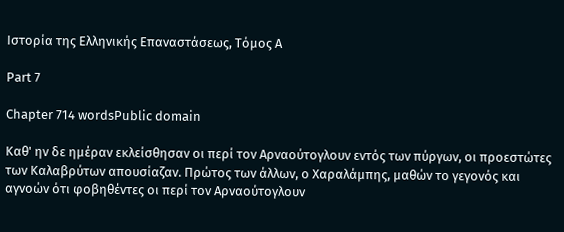Ιστορία της Ελληνικής Επαναστάσεως, Τόμος Α

Part 7

Chapter 714 wordsPublic domain

Καθ' ην δε ημέραν εκλείσθησαν οι περί τον Αρναούτογλουν εντός των πύργων, οι προεστώτες των Καλαβρύτων απουσίαζαν. Πρώτος των άλλων, ο Χαραλάμπης, μαθών το γεγονός και αγνοών ότι φοβηθέντες οι περί τον Αρναούτογλουν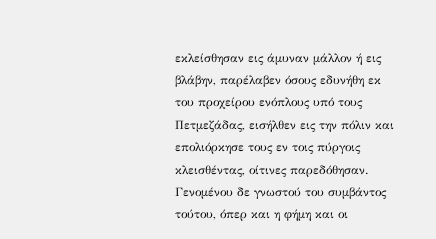εκλείσθησαν εις άμυναν μάλλον ή εις βλάβην, παρέλαβεν όσους εδυνήθη εκ του προχείρου ενόπλους υπό τους Πετμεζάδας, εισήλθεν εις την πόλιν και επολιόρκησε τους εν τοις πύργοις κλεισθέντας, οίτινες παρεδόθησαν. Γενομένου δε γνωστού του συμβάντος τούτου, όπερ και η φήμη και οι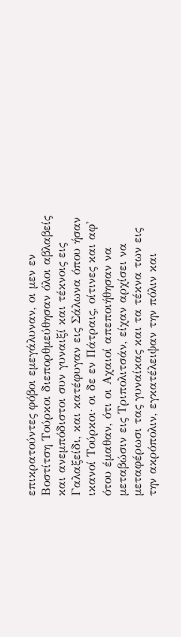επικρατούντες φόβοι εμεγάλυναν, οι μεν εν Βοστίτση Τούρκοι διεπορθμεύθησαν όλοι αβλαβείς και ανεμπόδιστοι συν γυναιξί και τέκνοις εις Γαλαξείδι, και κατέφυγαν εις Σάλωνα όπου ήσαν ικανοί Τούρκοι· οι δε εν Πάτραις, οίτινες και αφ' ότου έμαθαν, ότι οι Αχαιοί απεποιήθησαν να μεταβώσιν εις Τριπολιτσάν, είχαν αρχίσει να μεταφέρωσι τας γυναίκας και τα τέκνα των εις την ακρόπολιν, εγκατέλειψαν την πόλιν και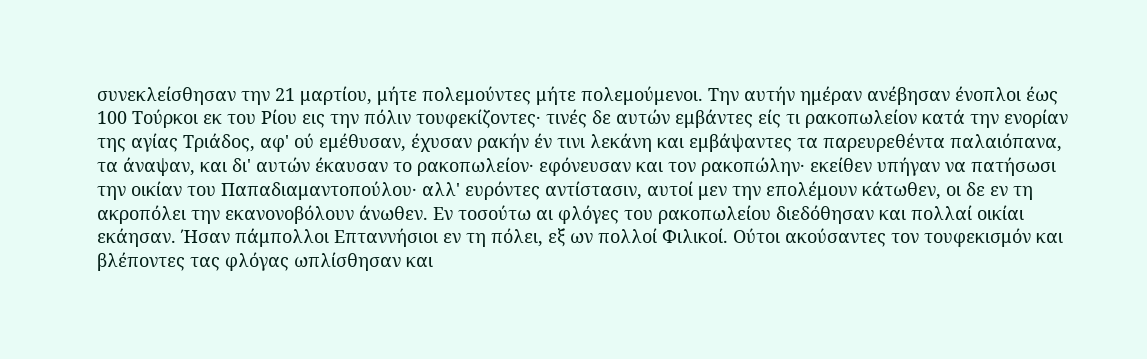συνεκλείσθησαν την 21 μαρτίου, μήτε πολεμούντες μήτε πολεμούμενοι. Την αυτήν ημέραν ανέβησαν ένοπλοι έως 100 Τούρκοι εκ του Ρίου εις την πόλιν τουφεκίζοντες· τινές δε αυτών εμβάντες είς τι ρακοπωλείον κατά την ενορίαν της αγίας Τριάδος, αφ' ού εμέθυσαν, έχυσαν ρακήν έν τινι λεκάνη και εμβάψαντες τα παρευρεθέντα παλαιόπανα, τα άναψαν, και δι' αυτών έκαυσαν το ρακοπωλείον· εφόνευσαν και τον ρακοπώλην· εκείθεν υπήγαν να πατήσωσι την οικίαν του Παπαδιαμαντοπούλου· αλλ' ευρόντες αντίστασιν, αυτοί μεν την επολέμουν κάτωθεν, οι δε εν τη ακροπόλει την εκανονοβόλουν άνωθεν. Εν τοσούτω αι φλόγες του ρακοπωλείου διεδόθησαν και πολλαί οικίαι εκάησαν. Ήσαν πάμπολλοι Επταννήσιοι εν τη πόλει, εξ ων πολλοί Φιλικοί. Ούτοι ακούσαντες τον τουφεκισμόν και βλέποντες τας φλόγας ωπλίσθησαν και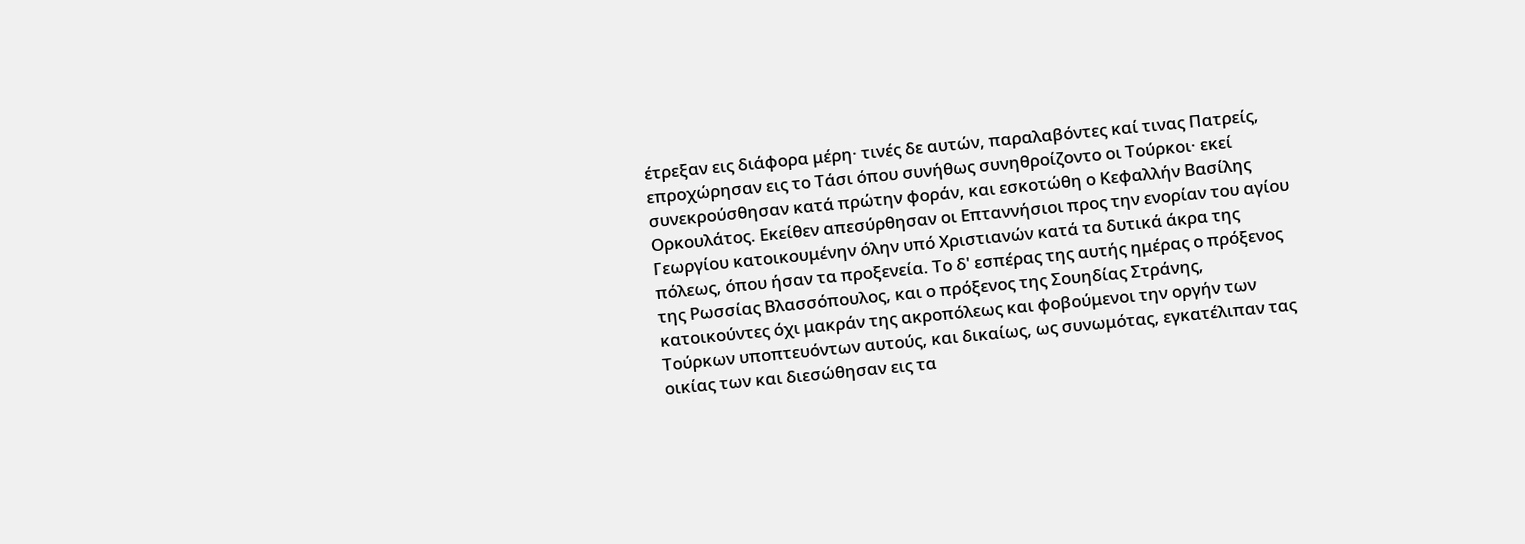έτρεξαν εις διάφορα μέρη· τινές δε αυτών, παραλαβόντες καί τινας Πατρείς, επροχώρησαν εις το Τάσι όπου συνήθως συνηθροίζοντο οι Τούρκοι· εκεί συνεκρούσθησαν κατά πρώτην φοράν, και εσκοτώθη ο Κεφαλλήν Βασίλης Ορκουλάτος. Εκείθεν απεσύρθησαν οι Επταννήσιοι προς την ενορίαν του αγίου Γεωργίου κατοικουμένην όλην υπό Χριστιανών κατά τα δυτικά άκρα της πόλεως, όπου ήσαν τα προξενεία. Το δ' εσπέρας της αυτής ημέρας ο πρόξενος της Ρωσσίας Βλασσόπουλος, και ο πρόξενος της Σουηδίας Στράνης, κατοικούντες όχι μακράν της ακροπόλεως και φοβούμενοι την οργήν των Τούρκων υποπτευόντων αυτούς, και δικαίως, ως συνωμότας, εγκατέλιπαν τας οικίας των και διεσώθησαν εις τα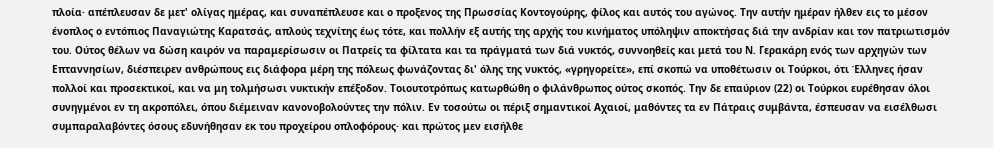πλοία· απέπλευσαν δε μετ' ολίγας ημέρας, και συναπέπλευσε και ο προξενος της Πρωσσίας Κοντογούρης, φίλος και αυτός του αγώνος. Την αυτήν ημέραν ήλθεν εις το μέσον ένοπλος ο εντόπιος Παναγιώτης Καρατσάς, απλούς τεχνίτης έως τότε, και πολλήν εξ αυτής της αρχής του κινήματος υπόληψιν αποκτήσας διά την ανδρίαν και τον πατριωτισμόν του. Ούτος θέλων να δώση καιρόν να παραμερίσωσιν οι Πατρείς τα φίλτατα και τα πράγματά των διά νυκτός, συννοηθείς και μετά του Ν. Γερακάρη ενός των αρχηγών των Επταννησίων, διέσπειρεν ανθρώπους εις διάφορα μέρη της πόλεως φωνάζοντας δι' όλης της νυκτός, «γρηγορείτε», επί σκοπώ να υποθέτωσιν οι Τούρκοι, ότι Έλληνες ήσαν πολλοί και προσεκτικοί, και να μη τολμήσωσι νυκτικήν επέξοδον. Τοιουτοτρόπως κατωρθώθη ο φιλάνθρωπος ούτος σκοπός. Την δε επαύριον (22) οι Τούρκοι ευρέθησαν όλοι συνηγμένοι εν τη ακροπόλει, όπου διέμειναν κανονοβολούντες την πόλιν. Εν τοσούτω οι πέριξ σημαντικοί Αχαιοί, μαθόντες τα εν Πάτραις συμβάντα, έσπευσαν να εισέλθωσι συμπαραλαβόντες όσους εδυνήθησαν εκ του προχείρου οπλοφόρους· και πρώτος μεν εισήλθε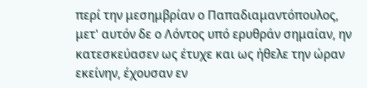περί την μεσημβρίαν ο Παπαδιαμαντόπουλος, μετ' αυτόν δε ο Λόντος υπό ερυθράν σημαίαν, ην κατεσκεύασεν ως έτυχε και ως ήθελε την ώραν εκείνην, έχουσαν εν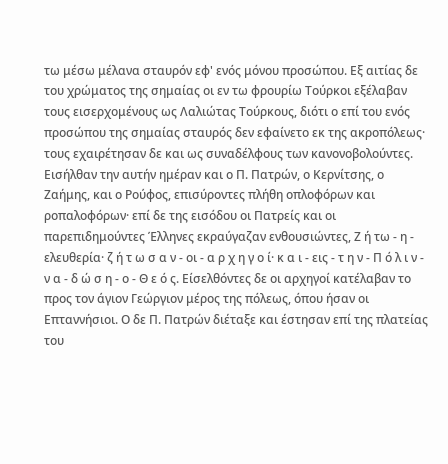τω μέσω μέλανα σταυρόν εφ' ενός μόνου προσώπου. Εξ αιτίας δε του χρώματος της σημαίας οι εν τω φρουρίω Τούρκοι εξέλαβαν τους εισερχομένους ως Λαλιώτας Τούρκους, διότι ο επί του ενός προσώπου της σημαίας σταυρός δεν εφαίνετο εκ της ακροπόλεως· τους εχαιρέτησαν δε και ως συναδέλφους των κανονοβολούντες. Εισήλθαν την αυτήν ημέραν και ο Π. Πατρών, ο Κερνίτσης, ο Ζαήμης, και ο Ρούφος, επισύροντες πλήθη οπλοφόρων και ροπαλοφόρων· επί δε της εισόδου οι Πατρείς και οι παρεπιδημούντες Έλληνες εκραύγαζαν ενθουσιώντες, Ζ ή τω - η - ελευθερία· ζ ή τ ω σ α ν - οι - α ρ χ η γ ο ί· κ α ι - εις - τ η ν - Π ό λ ι ν - ν α - δ ώ σ η - ο - Θ ε ό ς. Είσελθόντες δε οι αρχηγοί κατέλαβαν το προς τον άγιον Γεώργιον μέρος της πόλεως, όπου ήσαν οι Επταννήσιοι. Ο δε Π. Πατρών διέταξε και έστησαν επί της πλατείας του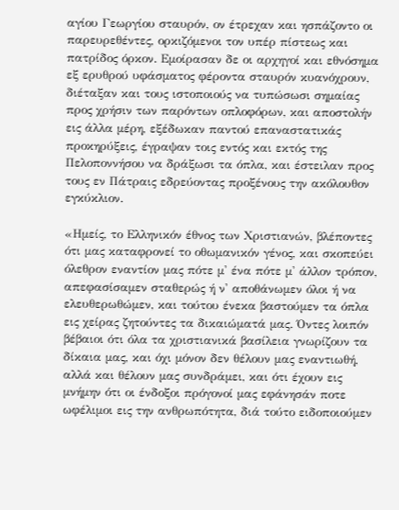αγίου Γεωργίου σταυρόν, ον έτρεχαν και ησπάζοντο οι παρευρεθέντες, ορκιζόμενοι τον υπέρ πίστεως και πατρίδος όρκον. Εμοίρασαν δε οι αρχηγοί και εθνόσημα εξ ερυθρού υφάσματος φέροντα σταυρόν κυανόχρουν, διέταξαν και τους ιστοποιούς να τυπώσωσι σημαίας προς χρήσιν των παρόντων οπλοφόρων, και αποστολήν εις άλλα μέρη, εξέδωκαν παντού επαναστατικάς προκηρύξεις, έγραψαν τοις εντός και εκτός της Πελοποννήσου να δράξωσι τα όπλα, και έστειλαν προς τους εν Πάτραις εδρεύοντας προξένους την ακόλουθον εγκύκλιον.

«Ημείς, το Ελληνικόν έθνος των Χριστιανών, βλέποντες ότι μας καταφρονεί το οθωμανικόν γένος, και σκοπεύει όλεθρον εναντίον μας πότε μ' ένα πότε μ' άλλον τρόπον, απεφασίσαμεν σταθερώς ή ν' αποθάνωμεν όλοι ή να ελευθερωθώμεν, και τούτου ένεκα βαστούμεν τα όπλα εις χείρας ζητούντες τα δικαιώματά μας. Όντες λοιπόν βέβαιοι ότι όλα τα χριστιανικά βασίλεια γνωρίζουν τα δίκαια μας, και όχι μόνον δεν θέλουν μας εναντιωθή, αλλά και θέλουν μας συνδράμει, και ότι έχουν εις μνήμην ότι οι ένδοξοι πρόγονοί μας εφάνησάν ποτε ωφέλιμοι εις την ανθρωπότητα, διά τούτο ειδοποιούμεν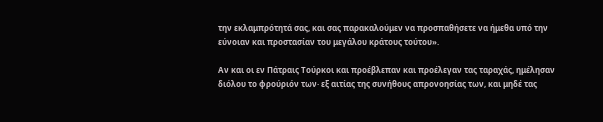την εκλαμπρότητά σας, και σας παρακαλούμεν να προσπαθήσετε να ήμεθα υπό την εύνοιαν και προστασίαν του μεγάλου κράτους τούτου».

Αν και οι εν Πάτραις Τούρκοι και προέβλεπαν και προέλεγαν τας ταραχάς, ημέλησαν διόλου το φρούριόν των· εξ αιτίας της συνήθους απρονοησίας των, και μηδέ τας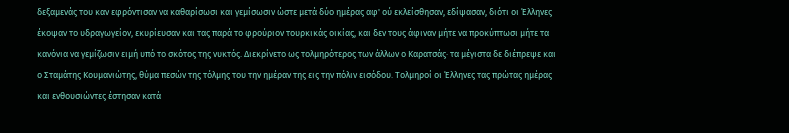δεξαμενάς του καν εφρόντισαν να καθαρίσωσι και γεμίσωσιν ώστε μετά δύο ημέρας αφ' ού εκλείσθησαν, εδίψασαν, διότι οι Έλληνες έκοψαν το υδραγωγείον, εκυρίευσαν και τας παρά το φρούριον τουρκικάς οικίας, και δεν τους άφιναν μήτε να προκύπτωσι μήτε τα κανόνια να γεμίζωσιν ειμή υπό το σκότος της νυκτός. Διεκρίνετο ως τολμηρότερος των άλλων ο Καρατσάς· τα μέγιστα δε διέπρεψε και ο Σταμάτης Κουμανιώτης, θύμα πεσών της τόλμης του την ημέραν της εις την πόλιν εισόδου. Τολμηροί οι Έλληνες τας πρώτας ημέρας και ενθουσιώντες έστησαν κατά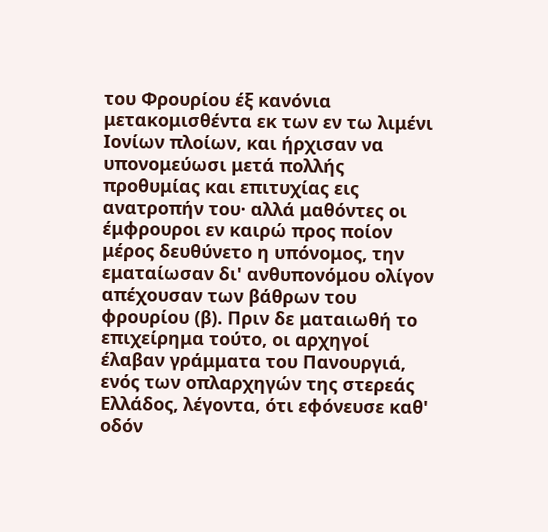του Φρουρίου έξ κανόνια μετακομισθέντα εκ των εν τω λιμένι Ιονίων πλοίων, και ήρχισαν να υπονομεύωσι μετά πολλής προθυμίας και επιτυχίας εις ανατροπήν του· αλλά μαθόντες οι έμφρουροι εν καιρώ προς ποίον μέρος δευθύνετο η υπόνομος, την εματαίωσαν δι' ανθυπονόμου ολίγον απέχουσαν των βάθρων του φρουρίου (β). Πριν δε ματαιωθή το επιχείρημα τούτο, οι αρχηγοί έλαβαν γράμματα του Πανουργιά, ενός των οπλαρχηγών της στερεάς Ελλάδος, λέγοντα, ότι εφόνευσε καθ' οδόν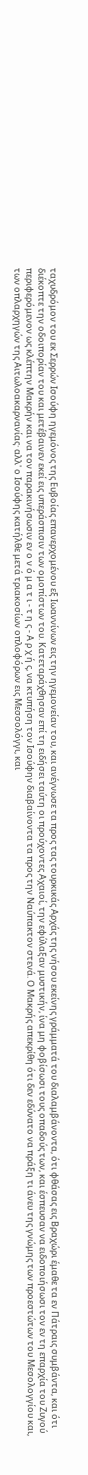ταχυδρόμον του εκ Σερρών Ισούφη ηγεμόνος της Ευβοίας επανερχομένου εξ Ιωαννίνων εις την ηγεμονείαν του, και ανέγνωσε τα προς τας τουρκικάς Αρχάς της νήσου εκείνης γράμματά του διαλαμβάνοντα, ότι φθάσας εις Βραχώρι έμαθε τα εν Πάτραις συμβάντα, και ότι διέκοπτε την οδοιπορίαν του και μετέβαινεν εκεί εις υπεράσπισιν των ομοπίστων του. Κατεταράχθησαν επί τη ειδήσει ταύτη οι προύχοντες Αχαιοί, την εφύλαξαν μυστικήν, ίνα μη φοβίσωσι τους οπαδούς των, και έσπευσαν να ειδοποιήσωσι τον εν τη επαρχία του Ζυγού περιφερόμενον ως κλέπτην Μακρήν και να τον παρακινήσωσιν εν ο ν ό μ α τ ι - τ η ς - Α ρ χ ή ς, να κτυπήση τον Ισούφην διαβαίνοντα τα προς την Ναύπακτον στενά. Ο Μακρής απεκρίθη ότι δεν εδύνατο να πράξη τι άνευ της γνώμης των προεστώτων του Μεσολογγίου και, των οπλαρχηγών της Αιτωλοακαρνανίας· αλλ' ο Ισούφης κατήλθε μετά τριακοσίων οπλοφόρων εις Μεσσολόγγι, και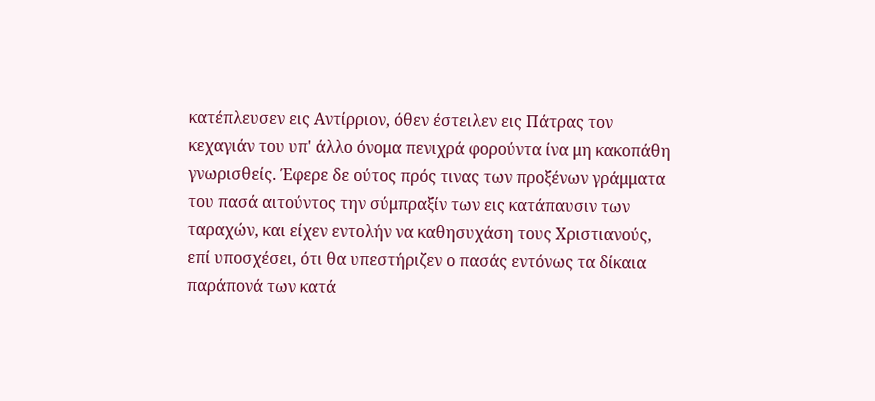κατέπλευσεν εις Αντίρριον, όθεν έστειλεν εις Πάτρας τον κεχαγιάν του υπ' άλλο όνομα πενιχρά φορούντα ίνα μη κακοπάθη γνωρισθείς. Έφερε δε ούτος πρός τινας των προξένων γράμματα του πασά αιτούντος την σύμπραξίν των εις κατάπαυσιν των ταραχών, και είχεν εντολήν να καθησυχάση τους Χριστιανούς, επί υποσχέσει, ότι θα υπεστήριζεν ο πασάς εντόνως τα δίκαια παράπονά των κατά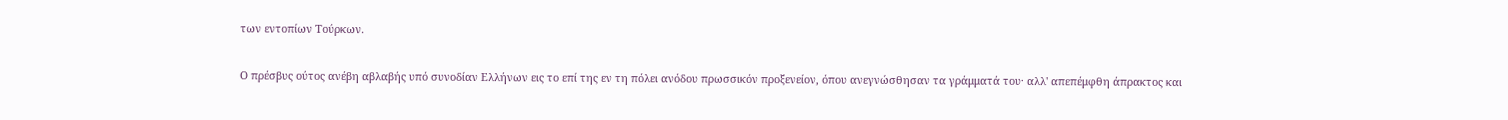των εντοπίων Τούρκων.

Ο πρέσβυς ούτος ανέβη αβλαβής υπό συνοδίαν Ελλήνων εις το επί της εν τη πόλει ανόδου πρωσσικόν προξενείον, όπου ανεγνώσθησαν τα γράμματά του· αλλ' απεπέμφθη άπρακτος και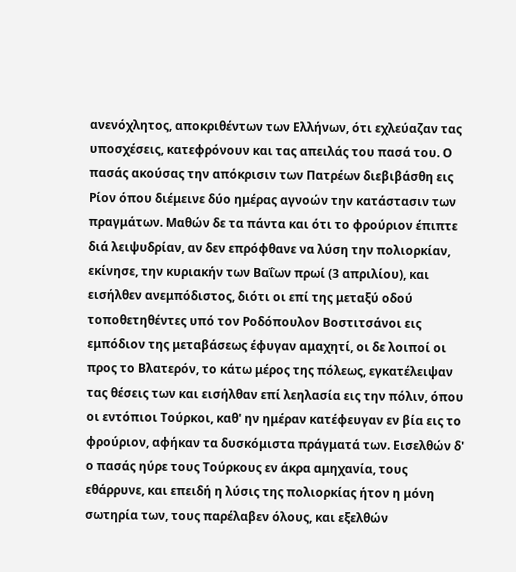ανενόχλητος, αποκριθέντων των Ελλήνων, ότι εχλεύαζαν τας υποσχέσεις, κατεφρόνουν και τας απειλάς του πασά του. Ο πασάς ακούσας την απόκρισιν των Πατρέων διεβιβάσθη εις Ρίον όπου διέμεινε δύο ημέρας αγνοών την κατάστασιν των πραγμάτων. Μαθών δε τα πάντα και ότι το φρούριον έπιπτε διά λειψυδρίαν, αν δεν επρόφθανε να λύση την πολιορκίαν, εκίνησε, την κυριακήν των Βαΐων πρωί (3 απριλίου), και εισήλθεν ανεμπόδιστος, διότι οι επί της μεταξύ οδού τοποθετηθέντες υπό τον Ροδόπουλον Βοστιτσάνοι εις εμπόδιον της μεταβάσεως έφυγαν αμαχητί, οι δε λοιποί οι προς το Βλατερόν, το κάτω μέρος της πόλεως, εγκατέλειψαν τας θέσεις των και εισήλθαν επί λεηλασία εις την πόλιν, όπου οι εντόπιοι Τούρκοι, καθ' ην ημέραν κατέφευγαν εν βία εις το φρούριον, αφήκαν τα δυσκόμιστα πράγματά των. Εισελθών δ' ο πασάς ηύρε τους Τούρκους εν άκρα αμηχανία, τους εθάρρυνε, και επειδή η λύσις της πολιορκίας ήτον η μόνη σωτηρία των, τους παρέλαβεν όλους, και εξελθών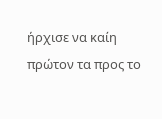ήρχισε να καίη πρώτον τα προς το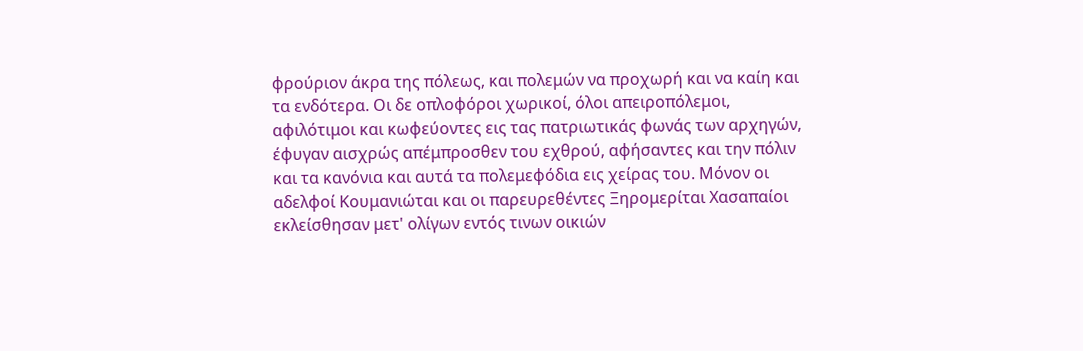φρούριον άκρα της πόλεως, και πολεμών να προχωρή και να καίη και τα ενδότερα. Οι δε οπλοφόροι χωρικοί, όλοι απειροπόλεμοι, αφιλότιμοι και κωφεύοντες εις τας πατριωτικάς φωνάς των αρχηγών, έφυγαν αισχρώς απέμπροσθεν του εχθρού, αφήσαντες και την πόλιν και τα κανόνια και αυτά τα πολεμεφόδια εις χείρας του. Μόνον οι αδελφοί Κουμανιώται και οι παρευρεθέντες Ξηρομερίται Χασαπαίοι εκλείσθησαν μετ' ολίγων εντός τινων οικιών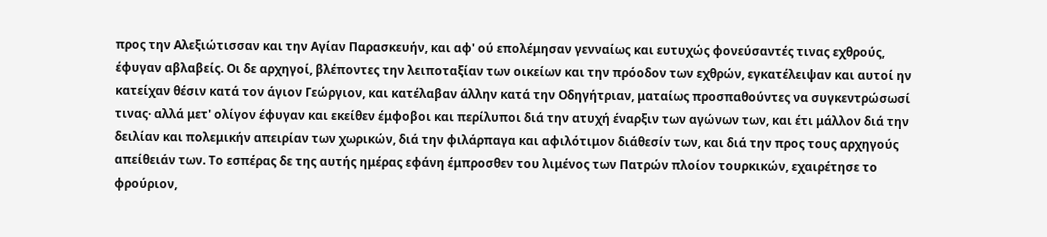προς την Αλεξιώτισσαν και την Αγίαν Παρασκευήν, και αφ' ού επολέμησαν γενναίως και ευτυχώς φονεύσαντές τινας εχθρούς, έφυγαν αβλαβείς. Οι δε αρχηγοί, βλέποντες την λειποταξίαν των οικείων και την πρόοδον των εχθρών, εγκατέλειψαν και αυτοί ην κατείχαν θέσιν κατά τον άγιον Γεώργιον, και κατέλαβαν άλλην κατά την Οδηγήτριαν, ματαίως προσπαθούντες να συγκεντρώσωσί τινας· αλλά μετ' ολίγον έφυγαν και εκείθεν έμφοβοι και περίλυποι διά την ατυχή έναρξιν των αγώνων των, και έτι μάλλον διά την δειλίαν και πολεμικήν απειρίαν των χωρικών, διά την φιλάρπαγα και αφιλότιμον διάθεσίν των, και διά την προς τους αρχηγούς απείθειάν των. Το εσπέρας δε της αυτής ημέρας εφάνη έμπροσθεν του λιμένος των Πατρών πλοίον τουρκικών, εχαιρέτησε το φρούριον,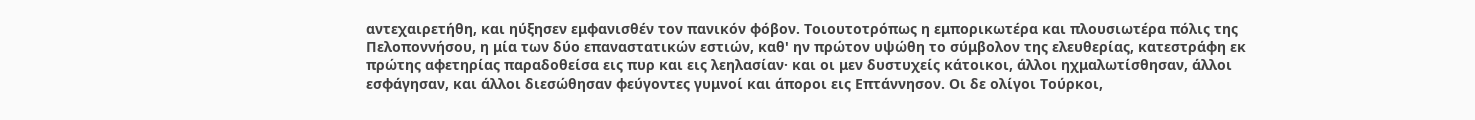αντεχαιρετήθη, και ηύξησεν εμφανισθέν τον πανικόν φόβον. Τοιουτοτρόπως η εμπορικωτέρα και πλουσιωτέρα πόλις της Πελοποννήσου, η μία των δύο επαναστατικών εστιών, καθ' ην πρώτον υψώθη το σύμβολον της ελευθερίας, κατεστράφη εκ πρώτης αφετηρίας παραδοθείσα εις πυρ και εις λεηλασίαν· και οι μεν δυστυχείς κάτοικοι, άλλοι ηχμαλωτίσθησαν, άλλοι εσφάγησαν, και άλλοι διεσώθησαν φεύγοντες γυμνοί και άποροι εις Επτάννησον. Οι δε ολίγοι Τούρκοι,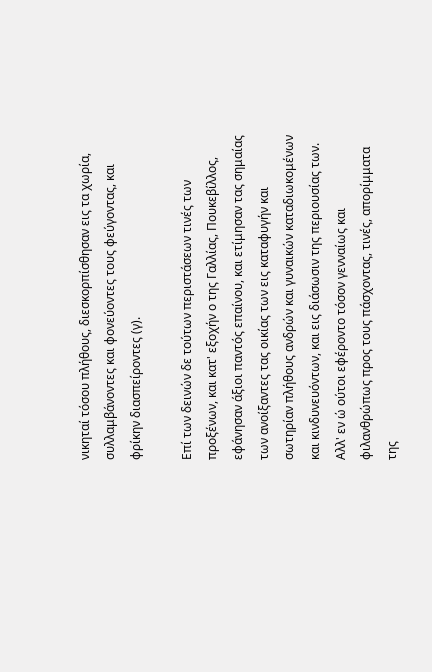νικηταί τόσου πλήθους, διεσκορπίσθησαν εις τα χωρία, συλλαμβάνοντες και φονεύοντες τους φεύγοντας, και φρίκην διασπείροντες (γ).

Επί των δεινών δε τούτων περιστάσεων τινές των προξένων, και κατ' εξοχήν ο της Γαλλίας, Πουκεβίλλος, εφάνησαν άξιοι παντός επαίνου, και ετίμησαν τας σημαίας των ανοίξαντες τας οικίας των εις καταφυγήν και σωτηρίαν πλήθους ανδρών και γυναικών καταδιωκομένων και κινδυνευόντων, και εις διάσωσιν της περιουσίας των. Αλλ' εν ώ ούτοι εφέροντο τόσον γενναίως και φιλανθρώπως προς τους πάσχοντας, τινές, απορίμματα της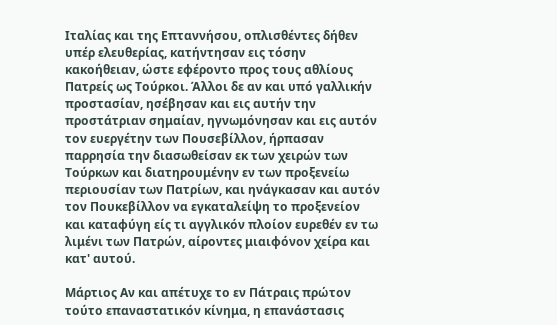Ιταλίας και της Επταννήσου, οπλισθέντες δήθεν υπέρ ελευθερίας, κατήντησαν εις τόσην κακοήθειαν, ώστε εφέροντο προς τους αθλίους Πατρείς ως Τούρκοι. Άλλοι δε αν και υπό γαλλικήν προστασίαν, ησέβησαν και εις αυτήν την προστάτριαν σημαίαν, ηγνωμόνησαν και εις αυτόν τον ευεργέτην των Πουσεβίλλον, ήρπασαν παρρησία την διασωθείσαν εκ των χειρών των Τούρκων και διατηρουμένην εν των προξενείω περιουσίαν των Πατρίων, και ηνάγκασαν και αυτόν τον Πουκεβίλλον να εγκαταλείψη το προξενείον και καταφύγη είς τι αγγλικόν πλοίον ευρεθέν εν τω λιμένι των Πατρών, αίροντες μιαιφόνον χείρα και κατ' αυτού.

Μάρτιος Αν και απέτυχε το εν Πάτραις πρώτον τούτο επαναστατικόν κίνημα, η επανάστασις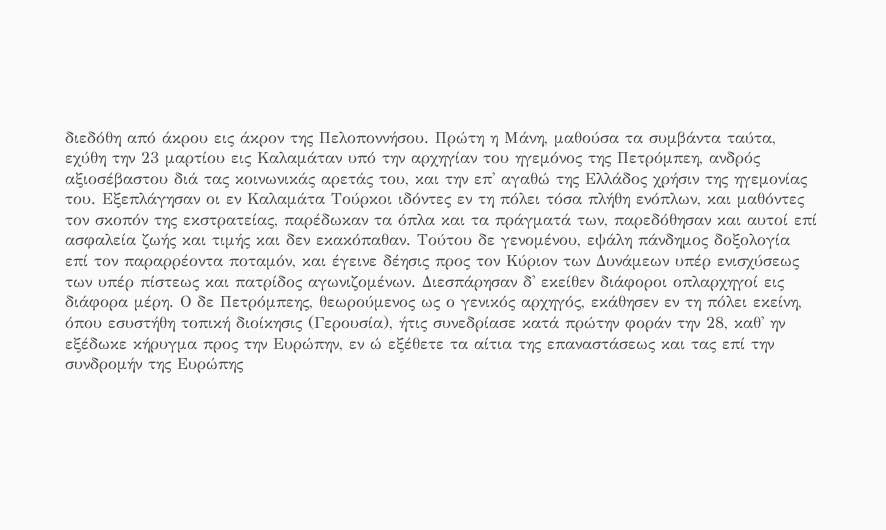διεδόθη από άκρου εις άκρον της Πελοποννήσου. Πρώτη η Μάνη, μαθούσα τα συμβάντα ταύτα, εχύθη την 23 μαρτίου εις Καλαμάταν υπό την αρχηγίαν του ηγεμόνος της Πετρόμπεη, ανδρός αξιοσέβαστου διά τας κοινωνικάς αρετάς του, και την επ' αγαθώ της Ελλάδος χρήσιν της ηγεμονίας του. Εξεπλάγησαν οι εν Καλαμάτα Τούρκοι ιδόντες εν τη πόλει τόσα πλήθη ενόπλων, και μαθόντες τον σκοπόν της εκστρατείας, παρέδωκαν τα όπλα και τα πράγματά των, παρεδόθησαν και αυτοί επί ασφαλεία ζωής και τιμής και δεν εκακόπαθαν. Τούτου δε γενομένου, εψάλη πάνδημος δοξολογία επί τον παραρρέοντα ποταμόν, και έγεινε δέησις προς τον Κύριον των Δυνάμεων υπέρ ενισχύσεως των υπέρ πίστεως και πατρίδος αγωνιζομένων. Διεσπάρησαν δ' εκείθεν διάφοροι οπλαρχηγοί εις διάφορα μέρη. Ο δε Πετρόμπεης, θεωρούμενος ως ο γενικός αρχηγός, εκάθησεν εν τη πόλει εκείνη, όπου εσυστήθη τοπική διοίκησις (Γερουσία), ήτις συνεδρίασε κατά πρώτην φοράν την 28, καθ' ην εξέδωκε κήρυγμα προς την Ευρώπην, εν ώ εξέθετε τα αίτια της επαναστάσεως και τας επί την συνδρομήν της Ευρώπης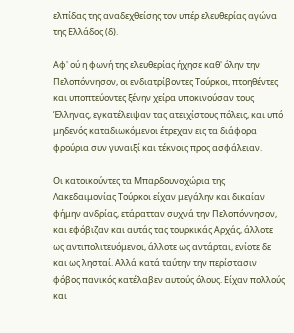ελπίδας της αναδεχθείσης τον υπέρ ελευθερίας αγώνα της Ελλάδος (δ).

Αφ' ού η φωνή της ελευθερίας ήχησε καθ' όλην την Πελοπόννησον, οι ενδιατρίβοντες Τούρκοι, πτοηθέντες και υποπτεύοντες ξένην χείρα υποκινούσαν τους Έλληνας, εγκατέλειψαν τας ατειχίστους πόλεις, και υπό μηδενός καταδιωκόμενοι έτρεχαν εις τα διάφορα φρούρια συν γυναιξί και τέκνοις προς ασφάλειαν.

Οι κατοικούντες τα Μπαρδουνοχώρια της Λακεδαιμονίας Τούρκοι είχαν μεγάλην και δικαίαν φήμην ανδρίας, ετάρατταν συχνά την Πελοπόννησον, και εφόβιζαν και αυτάς τας τουρκικάς Αρχάς, άλλοτε ως αντιπολιτευόμενοι, άλλοτε ως αντάρται, ενίοτε δε και ως λησταί. Αλλά κατά ταύτην την περίστασιν φόβος πανικός κατέλαβεν αυτούς όλους. Είχαν πολλούς και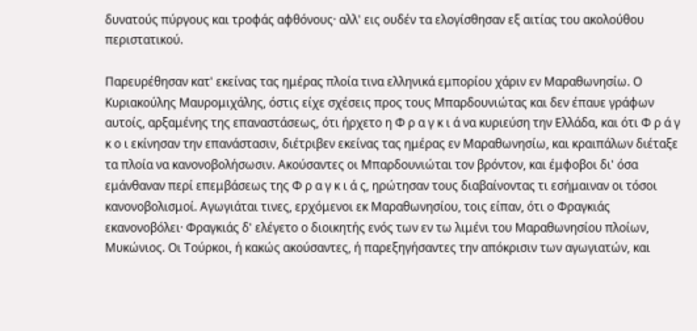δυνατούς πύργους και τροφάς αφθόνους· αλλ' εις ουδέν τα ελογίσθησαν εξ αιτίας του ακολούθου περιστατικού.

Παρευρέθησαν κατ' εκείνας τας ημέρας πλοία τινα ελληνικά εμπορίου χάριν εν Μαραθωνησίω. Ο Κυριακούλης Μαυρομιχάλης, όστις είχε σχέσεις προς τους Μπαρδουνιώτας και δεν έπαυε γράφων αυτοίς, αρξαμένης της επαναστάσεως, ότι ήρχετο η Φ ρ α γ κ ι ά να κυριεύση την Ελλάδα, και ότι Φ ρ ά γ κ ο ι εκίνησαν την επανάστασιν, διέτριβεν εκείνας τας ημέρας εν Μαραθωνησίω, και κραιπάλων διέταξε τα πλοία να κανονοβολήσωσιν. Ακούσαντες οι Μπαρδουνιώται τον βρόντον, και έμφοβοι δι' όσα εμάνθαναν περί επεμβάσεως της Φ ρ α γ κ ι ά ς, ηρώτησαν τους διαβαίνοντας τι εσήμαιναν οι τόσοι κανονοβολισμοί. Αγωγιάται τινες, ερχόμενοι εκ Μαραθωνησίου, τοις είπαν, ότι ο Φραγκιάς εκανονοβόλει· Φραγκιάς δ' ελέγετο ο διοικητής ενός των εν τω λιμένι του Μαραθωνησίου πλοίων, Μυκώνιος. Οι Τούρκοι, ή κακώς ακούσαντες, ή παρεξηγήσαντες την απόκρισιν των αγωγιατών, και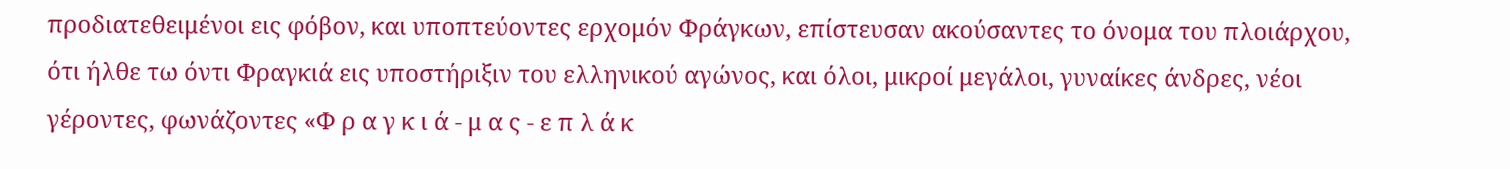προδιατεθειμένοι εις φόβον, και υποπτεύοντες ερχομόν Φράγκων, επίστευσαν ακούσαντες το όνομα του πλοιάρχου, ότι ήλθε τω όντι Φραγκιά εις υποστήριξιν του ελληνικού αγώνος, και όλοι, μικροί μεγάλοι, γυναίκες άνδρες, νέοι γέροντες, φωνάζοντες «Φ ρ α γ κ ι ά - μ α ς - ε π λ ά κ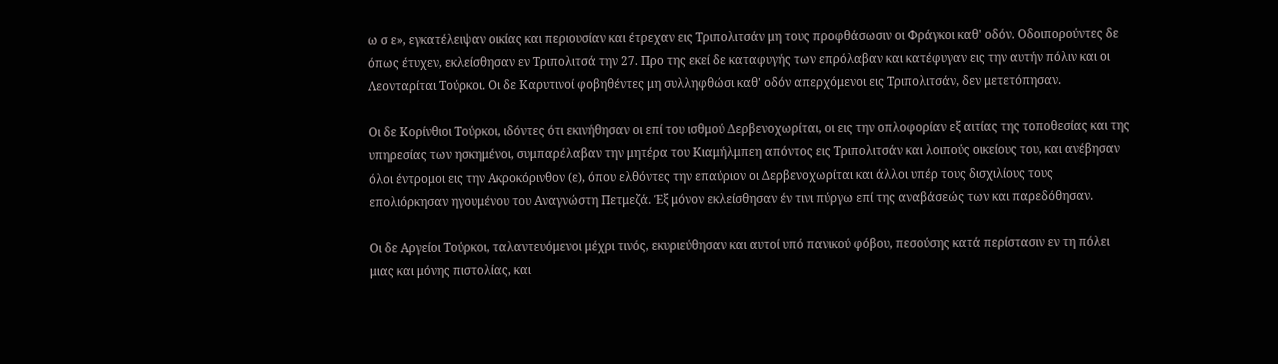ω σ ε», εγκατέλειψαν οικίας και περιουσίαν και έτρεχαν εις Τριπολιτσάν μη τους προφθάσωσιν οι Φράγκοι καθ' οδόν. Οδοιπορούντες δε όπως έτυχεν, εκλείσθησαν εν Τριπολιτσά την 27. Προ της εκεί δε καταφυγής των επρόλαβαν και κατέφυγαν εις την αυτήν πόλιν και οι Λεονταρίται Τούρκοι. Οι δε Καρυτινοί φοβηθέντες μη συλληφθώσι καθ' οδόν απερχόμενοι εις Τριπολιτσάν, δεν μετετόπησαν.

Οι δε Κορίνθιοι Τούρκοι, ιδόντες ότι εκινήθησαν οι επί του ισθμού Δερβενοχωρίται, οι εις την οπλοφορίαν εξ αιτίας της τοποθεσίας και της υπηρεσίας των ησκημένοι, συμπαρέλαβαν την μητέρα του Κιαμήλμπεη απόντος εις Τριπολιτσάν και λοιπούς οικείους του, και ανέβησαν όλοι έντρομοι εις την Ακροκόρινθον (ε), όπου ελθόντες την επαύριον οι Δερβενοχωρίται και άλλοι υπέρ τους δισχιλίους τους επολιόρκησαν ηγουμένου του Αναγνώστη Πετμεζά. Έξ μόνον εκλείσθησαν έν τινι πύργω επί της αναβάσεώς των και παρεδόθησαν.

Οι δε Αργείοι Τούρκοι, ταλαντευόμενοι μέχρι τινός, εκυριεύθησαν και αυτοί υπό πανικού φόβου, πεσούσης κατά περίστασιν εν τη πόλει μιας και μόνης πιστολίας, και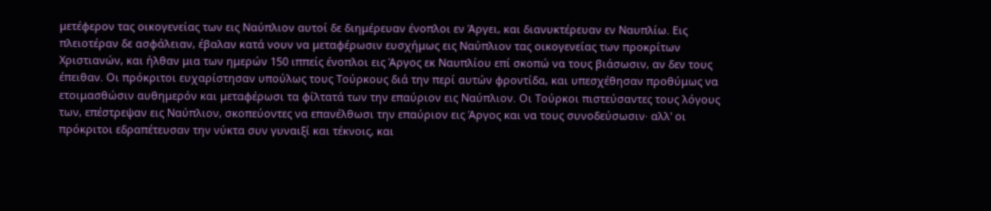μετέφερον τας οικογενείας των εις Ναύπλιον αυτοί δε διημέρευαν ένοπλοι εν Άργει, και διανυκτέρευαν εν Ναυπλίω. Εις πλειοτέραν δε ασφάλειαν, έβαλαν κατά νουν να μεταφέρωσιν ευσχήμως εις Ναύπλιον τας οικογενείας των προκρίτων Χριστιανών, και ήλθαν μια των ημερών 150 ιππείς ένοπλοι εις Άργος εκ Ναυπλίου επί σκοπώ να τους βιάσωσιν, αν δεν τους έπειθαν. Οι πρόκριτοι ευχαρίστησαν υπούλως τους Τούρκους διά την περί αυτών φροντίδα, και υπεσχέθησαν προθύμως να ετοιμασθώσιν αυθημερόν και μεταφέρωσι τα φίλτατά των την επαύριον εις Ναύπλιον. Οι Τούρκοι πιστεύσαντες τους λόγους των, επέστρεψαν εις Ναύπλιον, σκοπεύοντες να επανέλθωσι την επαύριον εις Άργος και να τους συνοδεύσωσιν· αλλ' οι πρόκριτοι εδραπέτευσαν την νύκτα συν γυναιξί και τέκνοις, και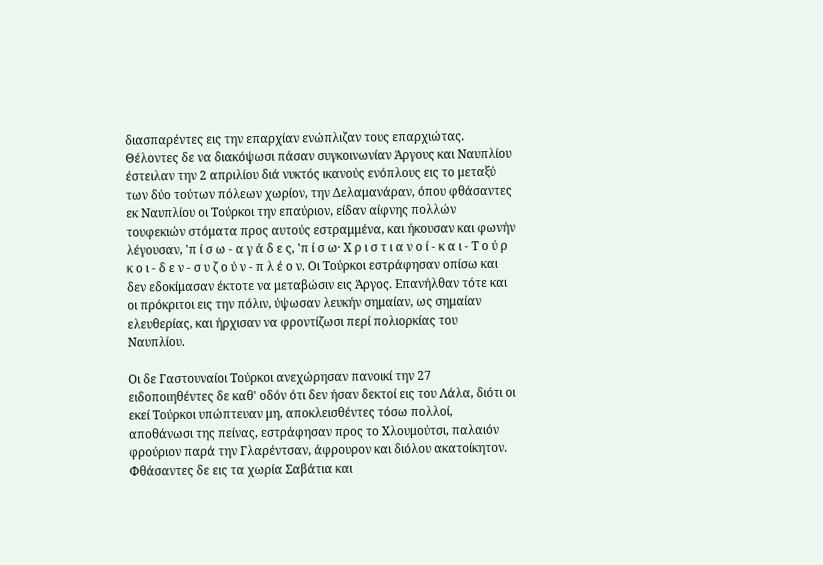διασπαρέντες εις την επαρχίαν ενώπλιζαν τους επαρχιώτας. Θέλοντες δε να διακόψωσι πάσαν συγκοινωνίαν Άργους και Ναυπλίου έστειλαν την 2 απριλίου διά νυκτός ικανούς ενόπλους εις το μεταξύ των δύο τούτων πόλεων χωρίον, την Δελαμανάραν, όπου φθάσαντες εκ Ναυπλίου οι Τούρκοι την επαύριον, είδαν αίφνης πολλών τουφεκιών στόματα προς αυτούς εστραμμένα, και ήκουσαν και φωνήν λέγουσαν, 'π ί σ ω - α γ ά δ ε ς, 'π ί σ ω· Χ ρ ι σ τ ι α ν ο ί - κ α ι - Τ ο ύ ρ κ ο ι - δ ε ν - σ υ ζ ο ύ ν - π λ έ ο ν. Οι Τούρκοι εστράφησαν οπίσω και δεν εδοκίμασαν έκτοτε να μεταβώσιν εις Άργος. Επανήλθαν τότε και οι πρόκριτοι εις την πόλιν, ύψωσαν λευκήν σημαίαν, ως σημαίαν ελευθερίας, και ήρχισαν να φροντίζωσι περί πολιορκίας του Ναυπλίου.

Οι δε Γαστουναίοι Τούρκοι ανεχώρησαν πανοικί την 27 ειδοποιηθέντες δε καθ' οδόν ότι δεν ήσαν δεκτοί εις του Λάλα, διότι οι εκεί Τούρκοι υπώπτευαν μη, αποκλεισθέντες τόσω πολλοί, αποθάνωσι της πείνας, εστράφησαν προς το Χλουμούτσι, παλαιόν φρούριον παρά την Γλαρέντσαν, άφρουρον και διόλου ακατοίκητον. Φθάσαντες δε εις τα χωρία Σαβάτια και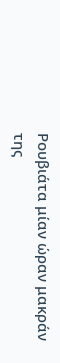Ρουβιάτα μίαν ώραν μακράν της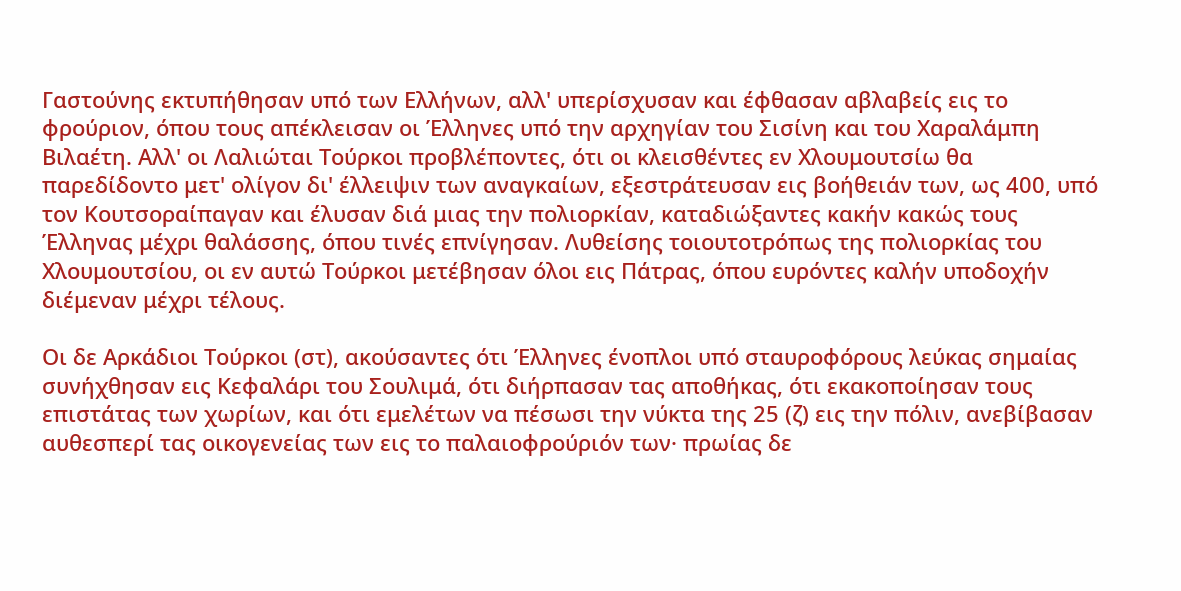Γαστούνης εκτυπήθησαν υπό των Ελλήνων, αλλ' υπερίσχυσαν και έφθασαν αβλαβείς εις το φρούριον, όπου τους απέκλεισαν οι Έλληνες υπό την αρχηγίαν του Σισίνη και του Χαραλάμπη Βιλαέτη. Αλλ' οι Λαλιώται Τούρκοι προβλέποντες, ότι οι κλεισθέντες εν Χλουμουτσίω θα παρεδίδοντο μετ' ολίγον δι' έλλειψιν των αναγκαίων, εξεστράτευσαν εις βοήθειάν των, ως 400, υπό τον Κουτσοραίπαγαν και έλυσαν διά μιας την πολιορκίαν, καταδιώξαντες κακήν κακώς τους Έλληνας μέχρι θαλάσσης, όπου τινές επνίγησαν. Λυθείσης τοιουτοτρόπως της πολιορκίας του Χλουμουτσίου, οι εν αυτώ Τούρκοι μετέβησαν όλοι εις Πάτρας, όπου ευρόντες καλήν υποδοχήν διέμεναν μέχρι τέλους.

Οι δε Αρκάδιοι Τούρκοι (στ), ακούσαντες ότι Έλληνες ένοπλοι υπό σταυροφόρους λεύκας σημαίας συνήχθησαν εις Κεφαλάρι του Σουλιμά, ότι διήρπασαν τας αποθήκας, ότι εκακοποίησαν τους επιστάτας των χωρίων, και ότι εμελέτων να πέσωσι την νύκτα της 25 (ζ) εις την πόλιν, ανεβίβασαν αυθεσπερί τας οικογενείας των εις το παλαιοφρούριόν των· πρωίας δε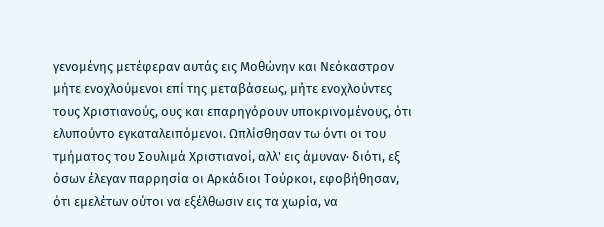γενομένης μετέφεραν αυτάς εις Μοθώνην και Νεόκαστρον μήτε ενοχλούμενοι επί της μεταβάσεως, μήτε ενοχλούντες τους Χριστιανούς, ους και επαρηγόρουν υποκρινομένους, ότι ελυπούντο εγκαταλειπόμενοι. Ωπλίσθησαν τω όντι οι του τμήματος του Σουλιμά Χριστιανοί, αλλ' εις άμυναν· διότι, εξ όσων έλεγαν παρρησία οι Αρκάδιοι Τούρκοι, εφοβήθησαν, ότι εμελέτων ούτοι να εξέλθωσιν εις τα χωρία, να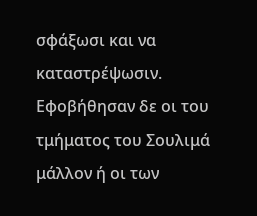σφάξωσι και να καταστρέψωσιν. Εφοβήθησαν δε οι του τμήματος του Σουλιμά μάλλον ή οι των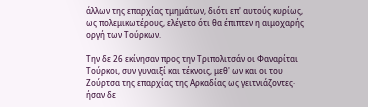άλλων της επαρχίας τμημάτων, διότι επ' αυτούς κυρίως, ως πολεμικωτέρους, ελέγετο ότι θα έπιπτεν η αιμοχαρής οργή των Τούρκων.

Την δε 26 εκίνησαν προς την Τριπολιτσάν οι Φαναρίται Τούρκοι, συν γυναιξί και τέκνοις, μεθ' ων και οι του Ζούρτσα της επαρχίας της Αρκαδίας ως γειτνιάζοντες· ήσαν δε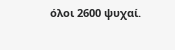όλοι 2600 ψυχαί.